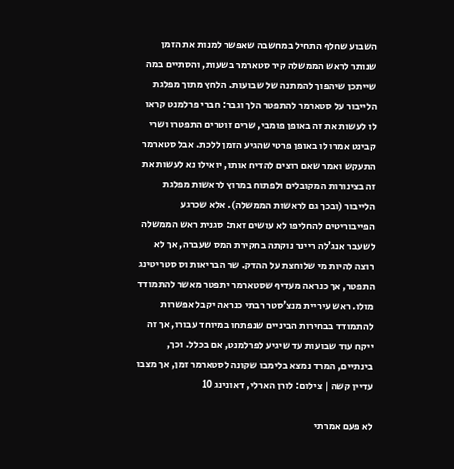השבוע שחלף התחיל במחשבה שאפשר למנות את הזמן שנותר לראש הממשלה קיר סטארמר בשעות, והסתיים במה שייתכן שיהפוך להמתנה של שבועות. הלחץ מתוך מפלגת הלייבור על סטארמר להתפטר הלך וגבר: חברי פרלמנט קראו לו לעשות את זה באופן פומבי, שרים זוטרים התפטרו ושרי קבינט אמרו לו באופן פרטי שהגיע הזמן ללכת. אבל סטארמר התעקש ואמר שאם רוצים להדיח אותו, יואילו נא לעשות את זה בצינורות המקובלים ולפתוח במרוץ לראשות מפלגת הלייבור (ובכך גם לראשות הממשלה). אלא שכרגע הפייבוריטים להחליפו לא עושים זאת: סגנית ראש הממשלה לשעבר אנג’לה ריינר נוקתה בחקירת המס שעברה, אך לא רוצה להיות מי שלוחצת על ההדק. שר הבריאות וס סטריטינג התפטר, אך כנראה מעדיף שסטארמר יתפטר מאשר להתמודד מולו. ראש עיריית מנצ’סטר רבתי כנראה יקבל אפשרות להתמודד בבחירות הביניים שנפתחו במיוחד עבורו, אך זה ייקח עוד שבועות עד שיגיע לפרלמנט, אם בכלל. וכך, בינתיים, המרד נמצא בלימבו שקונה לסטארמר זמן, אך מצבו עדיין קשה | צילום: לורן הארלי, דאונינג 10

לא פעם אמרתי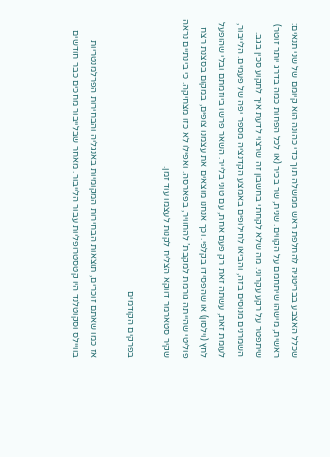שכלל האצבע בבריטניה להחלפת ראש ממשלה תוך כדי כהונה הוא קיומם של שני תנאים: ראשית, מישהו שיתחמם על הקווים. שנית, שר בכיר (או לכל הפחות כמה בדרג יותר זוטר) שיתפטר על רקע עקרוני. מה שלא לקחתי בחשבון זה שרצוי לדעת איך לתקוע סכין בגב. השמרנים מנוסים בזה, והביאו לחילופים באמצע הקדנציה מספר יפה של פעמים. הלייבור, לעומת זאת, עשתה זאת רק פעם אחת, עם טוני בלייר. השאר פרשו ביוזמתם ובלי שהופעל לחץ (וילסון) או שהפסידו בקלפי. וכך אנחנו מוצאים את עצמנו צופים, במקום בסצנת רצח פוליטי שהייתה גורמת למקבת’ להחוויר, בפארסה. ואפילו לא כזו מצחיקה. כי בינתיים נראה שקיר סטארמר דווקא הצליח לקנות לעצמו עוד זמן.

בפרקים הקודמים

אז כמו שאתם זוכרים, תוצאות הבחירות המקומיות באנגליה והבחירות הפרלמנטריות בוויילס וסקוטלנד היו קטסטרופליות עבור הלייבור. מאחר שבלייבור מחכים כבר חודשים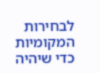לבחירות המקומיות כדי שיהיה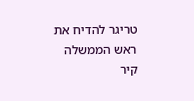טריגר להדיח את ראש הממשלה קיר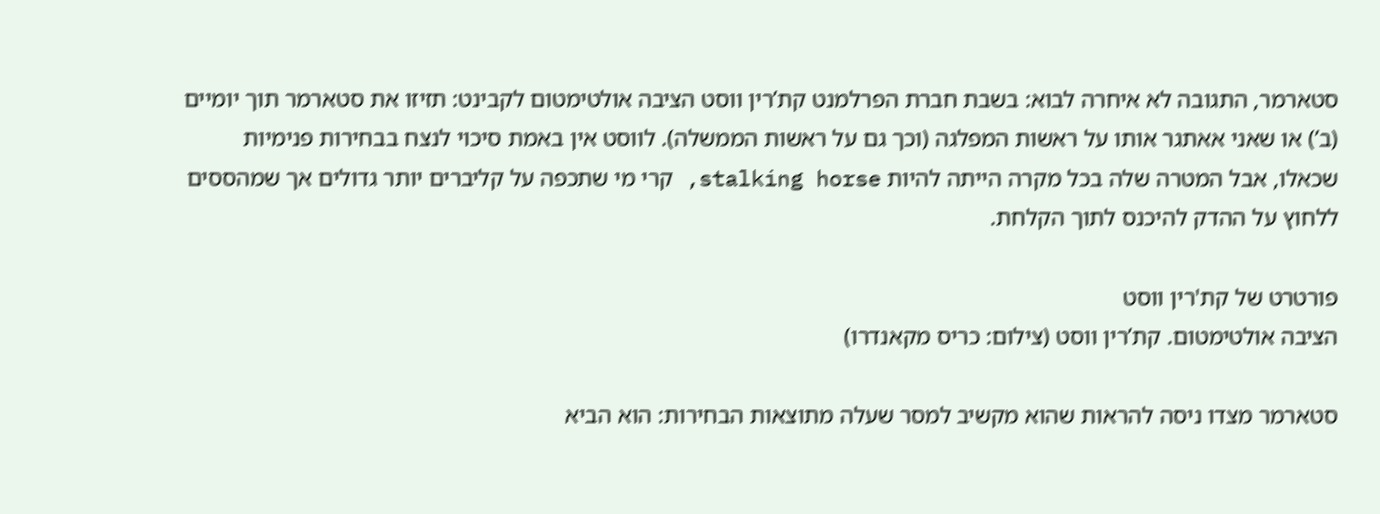סטארמר, התגובה לא איחרה לבוא: בשבת חברת הפרלמנט קת’רין ווסט הציבה אולטימטום לקבינט: תזיזו את סטארמר תוך יומיים (ב’) או שאני אאתגר אותו על ראשות המפלגה (וכך גם על ראשות הממשלה). לווסט אין באמת סיכוי לנצח בבחירות פנימיות שכאלו, אבל המטרה שלה בכל מקרה הייתה להיות stalking horse, קרי מי שתכפה על קליברים יותר גדולים אך שמהססים ללחוץ על ההדק להיכנס לתוך הקלחת.

פורטרט של קת'רין ווסט
הציבה אולטימטום. קת’רין ווסט (צילום: כריס מקאנדרו)

סטארמר מצדו ניסה להראות שהוא מקשיב למסר שעלה מתוצאות הבחירות: הוא הביא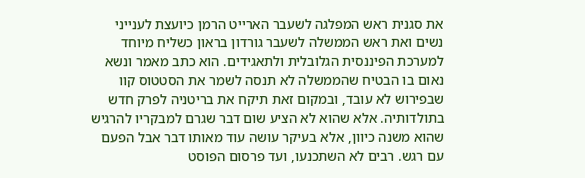את סגנית ראש המפלגה לשעבר הארייט הרמן כיועצת לענייני נשים ואת ראש הממשלה לשעבר גורדון בראון כשליח מיוחד למערכת הפיננסית הגלובלית ולתאגידים. הוא כתב מאמר ונשא נאום בו הבטיח שהממשלה לא תנסה לשמר את הסטטוס קוו שבפירוש לא עובד, ובמקום זאת תיקח את בריטניה לפרק חדש בתולדותיה. אלא שהוא לא הציע שום דבר שגרם למבקריו להרגיש שהוא משנה כיוון, אלא בעיקר עושה עוד מאותו דבר אבל הפעם עם רגש. רבים לא השתכנעו, ועד פרסום הפוסט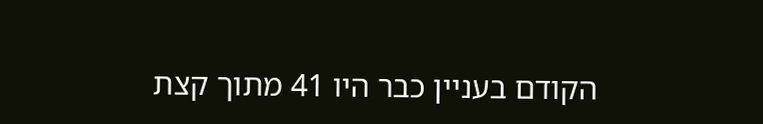הקודם בעניין כבר היו 41 מתוך קצת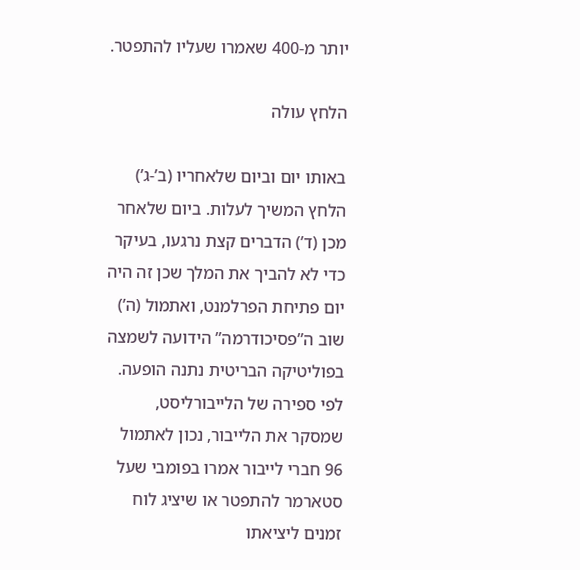יותר מ-400 שאמרו שעליו להתפטר.

הלחץ עולה

באותו יום וביום שלאחריו (ב’-ג’) הלחץ המשיך לעלות. ביום שלאחר מכן (ד’) הדברים קצת נרגעו, בעיקר כדי לא להביך את המלך שכן זה היה יום פתיחת הפרלמנט, ואתמול (ה’) שוב ה”פסיכודרמה” הידועה לשמצה בפוליטיקה הבריטית נתנה הופעה. לפי ספירה של הלייבורליסט, שמסקר את הלייבור, נכון לאתמול 96 חברי לייבור אמרו בפומבי שעל סטארמר להתפטר או שיציג לוח זמנים ליציאתו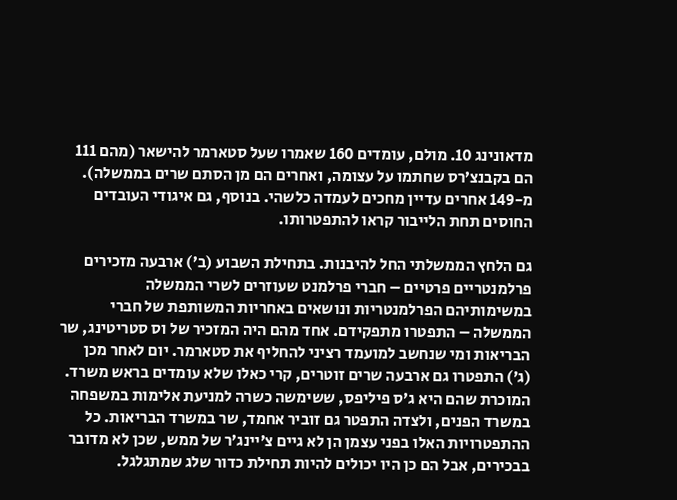מדאונינג 10. מולם, עומדים 160 שאמרו שעל סטארמר להישאר (מהם 111 הם בקבנצ’רס שחתמו על עצומה, ואחרים הם מן הסתם שרים בממשלה). מ-149 אחרים עדיין מחכים לעמדה כלשהי. בנוסף, גם איגודי העובדים החוסים תחת הלייבור קראו להתפטרותו.

גם הלחץ הממשלתי החל להיבנות. בתחילת השבוע (ב’) ארבעה מזכירים פרלמנטריים פרטיים – חברי פרלמנט שעוזרים לשרי הממשלה במשימותיהם הפרלמנטריות ונושאים באחריות המשותפת של חברי הממשלה – התפטרו מתפקידם. אחד מהם היה המזכיר של וס סטריטינג, שר הבריאות ומי שנחשב למועמד רציני להחליף את סטארמר. יום לאחר מכן (ג’) התפטרו גם ארבעה שרים זוטרים, קרי כאלו שלא עומדים בראש משרד. המוכרת שהם היא ג’ס פיליפס, ששימשה כשרה למניעת אלימות במשפחה במשרד הפנים, ולצדה התפטר גם זוביר אחמד, שר במשרד הבריאות. כל ההתפטרויות האלו בפני עצמן הן לא גיים צ’יינג’ר של ממש, שכן לא מדובר בבכירים, אבל הם כן היו יכולים להיות תחילת כדור שלג שמתגלגל.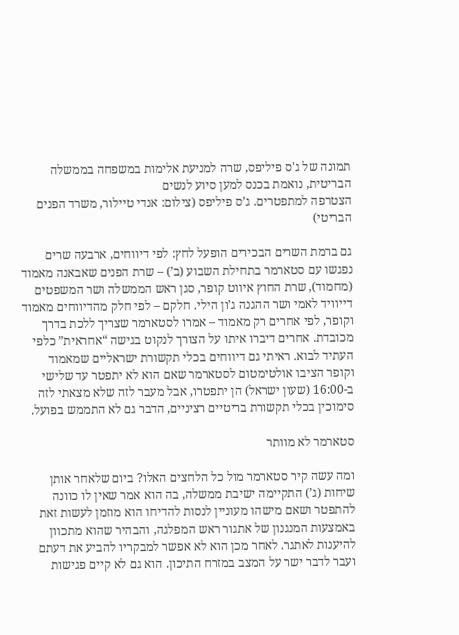תמונה של ג'ס פיליפס, שרה למניעת אלימות במשפחה בממשלה הבריטית, נואמת בכנס למען סיוע לנשים
הצטרפה למתפטרים. ג’ס פיליפס (צילום: אנדי טיילור, משרד הפנים הבריטי)

גם ברמת השרים הבכירים הופעל לחץ: לפי דיווחים, ארבעה שרים נפגשו עם סטארמר בתחילת השבוע (ב’) – שרת הפנים שאבאנה מאמוד (מחמוד), שרת החוץ איווט קופר, סגן ראש הממשלה ושר המשפטים דייוויד לאמי ושר ההגנה ג’ון הילי. חלקם – לפי חלק מהדיווחים מאמוד וקופר, לפי אחרים רק מאמוד – אמרו לסטארמר שצריך ללכת בדרך מכובדת. אחרים דיברו איתו על הצורך לנקוט בגישה “אחראית” כלפי העתיד לבוא. ראיתי גם דיווחים בכלי תקשורת ישראליים שמאמוד וקופר הציבו אולטימטום לסטארמר שאם הוא לא יתפטר עד שלישי ב-16:00 (שעון ישראל) הן יתפטרו, אבל מעבר לזה שלא מצאתי לזה סימוכין בכלי תקשורת בריטיים רציניים, הדבר גם לא התממש בפועל.

סטארמר לא מוותר

ומה עשה קיר סטארמר מול כל הלחצים האלו? ביום שלאחר אותן שיחות (ג’) התקיימה ישיבת ממשלה, בה הוא אמר שאין לו כוונה להתפטר ושאם מישהו מעוניין לנסות להדיחו הוא מוזמן לעשות זאת באמצעות המנגנון של אתגור ראש המפלגה, והבהיר שהוא מתכוון להיענות לאתגר. לאחר מכן הוא לא אפשר למבקריו להביע את דעתם ועבר לדבר ישר על המצב במזרח התיכון. הוא גם לא קיים פגישות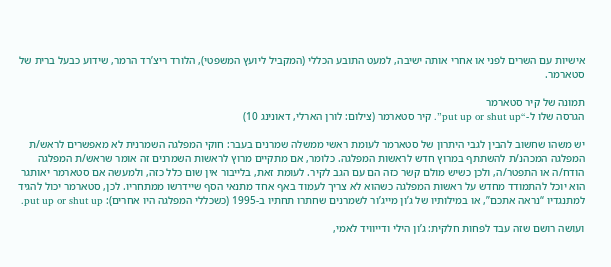אישיות עם השרים לפני או אחרי אותה ישיבה, למעט התובע הכללי (המקביל ליועץ המשפטי), הלורד ריצ’רד הרמר, שידוע כבעל ברית של סטארמר.

תמונה של קיר סטארמר
הגרסה שלו ל-“put up or shut up”. קיר סטארמר (צילום: לורן הארלי, דאונינג 10)

יש משהו שחשוב להבין לגבי היתרון של סטארמר לעומת ראשי ממשלה שמרנים בעבר: חוקי המפלגה השמרנית לא מאפשרים לראש/ת המפלגה המכהנ/ת להשתתף במרוץ חדש לראשות המפלגה. כלומר, אם מתקיים מרוץ לראשות השמרנים זה אומר שראש/ת המפלגה הודח/ה או התפטר/ה, ולכן כשיש מולם קשר כזה הם עם הגב לקיר. לעומת זאת, בלייבור אין שום כלל כזה, ולמעשה אם סטארמר יאותגר הוא יוכל להתמודד מחדש על ראשות המפלגה כשהוא לא צריך לעמוד באף אחד מתנאי הסף שיידרשו ממתחריו. לכן, סטארמר יכול להגיד למתנגדיו “נראה אתכם”, או במילותיו של ג’ון מייג’ור לשמרנים שחתרו תחתיו ב-1995 (כשכללי המפלגה היו אחרים): put up or shut up.

ועושה רושם שזה עבד לפחות חלקית: ג’ון הילי ודייוויד לאמי,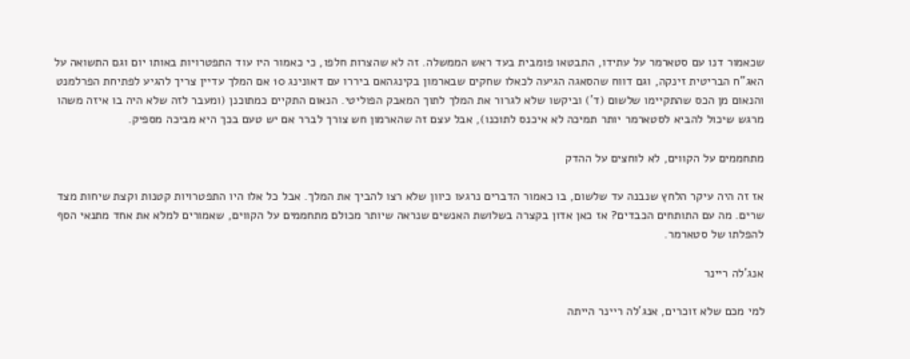שכאמור דנו עם סטארמר על עתידו, התבטאו פומבית בעד ראש הממשלה. זה לא שהצרות חלפו, כי כאמור היו עוד התפטרויות באותו יום וגם התשואה על האג”ח הבריטית זינקה, וגם דווח שהסאגה הגיעה לכאלו שחקים שבארמון בקינגהאם ביררו עם דאונינג 10 אם המלך עדיין צריך להגיע לפתיחת הפרלמנט והנאום מן הכס שהתקיימו שלשום (ד’) וביקשו שלא לגרור את המלך לתוך המאבק הפוליטי. הנאום התקיים כמתוכנן (ומעבר לזה שלא היה בו איזה משהו מרגש שיכול להביא לסטארמר יותר תמיכה לא איכנס לתוכנו), אבל עצם זה שהארמון חש צורך לברר אם יש טעם בכך היא מביכה מספיק.

מתחממים על הקווים, לא לוחצים על ההדק

אז זה היה עיקר הלחץ שנבנה עד שלשום, בו כאמור הדברים נרגעו כיוון שלא רצו להביך את המלך. אבל כל אלו היו התפטרויות קטנות וקצת שיחות מצד שרים. מה עם התותחים הכבדים? אז כאן אדון בקצרה בשלושת האנשים שנראה שיותר מכולם מתחממים על הקווים, שאמורים למלא את אחד מתנאי הסף להפלתו של סטארמר.

אנג’לה ריינר

למי מכם שלא זוכרים, אנג’לה ריינר הייתה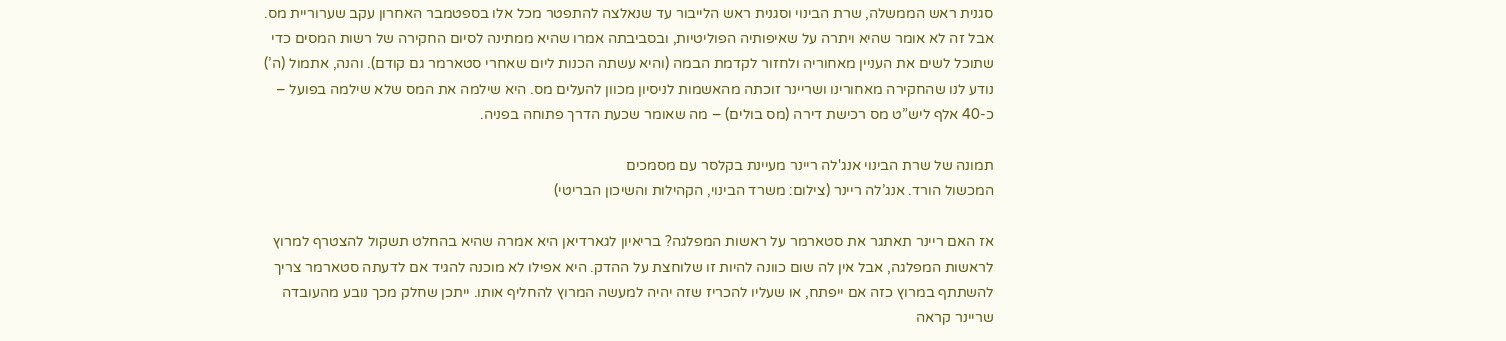סגנית ראש הממשלה, שרת הבינוי וסגנית ראש הלייבור עד שנאלצה להתפטר מכל אלו בספטמבר האחרון עקב שערוריית מס. אבל זה לא אומר שהיא ויתרה על שאיפותיה הפוליטיות, ובסביבתה אמרו שהיא ממתינה לסיום החקירה של רשות המסים כדי שתוכל לשים את העניין מאחוריה ולחזור לקדמת הבמה (והיא עשתה הכנות ליום שאחרי סטארמר גם קודם). והנה, אתמול (ה’) נודע לנו שהחקירה מאחורינו ושריינר זוכתה מהאשמות לניסיון מכוון להעלים מס. היא שילמה את המס שלא שילמה בפועל – כ-40 אלף ליש”ט מס רכישת דירה (מס בולים) – מה שאומר שכעת הדרך פתוחה בפניה.

תמונה של שרת הבינוי אנג'לה ריינר מעיינת בקלסר עם מסמכים
המכשול הורד. אנג’לה ריינר (צילום: משרד הבינוי, הקהילות והשיכון הבריטי)

אז האם ריינר תאתגר את סטארמר על ראשות המפלגה? בריאיון לגארדיאן היא אמרה שהיא בהחלט תשקול להצטרף למרוץ לראשות המפלגה, אבל אין לה שום כוונה להיות זו שלוחצת על ההדק. היא אפילו לא מוכנה להגיד אם לדעתה סטארמר צריך להשתתף במרוץ כזה אם ייפתח, או שעליו להכריז שזה יהיה למעשה המרוץ להחליף אותו. ייתכן שחלק מכך נובע מהעובדה שריינר קראה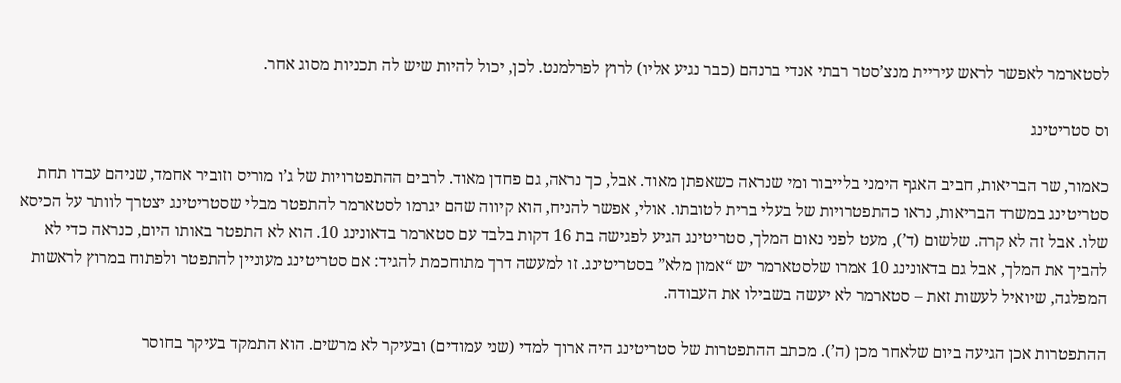לסטארמר לאפשר לראש עיריית מנצ’סטר רבתי אנדי ברנהם (כבר נגיע אליו) לרוץ לפרלמנט. לכן, יכול להיות שיש לה תכניות מסוג אחר.

וס סטריטינג

כאמור, שר הבריאות, חביב האגף הימני בלייבור ומי שנראה כשאפתן מאוד. אבל, כך נראה, גם פחדן מאוד. לרבים ההתפטרויות של ג’ו מוריס וזוביר אחמד, שניהם עבדו תחת סטריטינג במשרד הבריאות, נראו כהתפטרויות של בעלי ברית לטובתו. אולי, אפשר להניח, הוא קיווה שהם יגרמו לסטארמר להתפטר מבלי שסטריטינג יצטרך לוותר על הכיסא שלו. אבל זה לא קרה. שלשום (ד’), מעט לפני נאום המלך, סטריטינג הגיע לפגישה בת 16 דקות בלבד עם סטארמר בדאונינג 10. הוא לא התפטר באותו היום, כנראה כדי לא להביך את המלך, אבל גם בדאונינג 10 אמרו שלסטארמר יש “אמון מלא” בסטריטינג. זו למעשה דרך מתוחכמת להגיד: אם סטריטינג מעוניין להתפטר ולפתוח במרוץ לראשות המפלגה, שיואיל לעשות זאת – סטארמר לא יעשה בשבילו את העבודה.

ההתפטרות אכן הגיעה ביום שלאחר מכן (ה’). מכתב ההתפטרות של סטריטינג היה ארוך למדי (שני עמודים) ובעיקר לא מרשים. הוא התמקד בעיקר בחוסר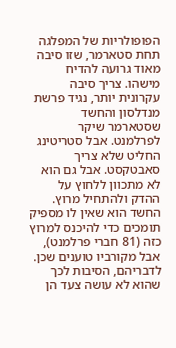הפופולריות של המפלגה תחת סטארמר, שזו סיבה מאוד גרועה להדיח מישהו. צריך סיבה עקרונית יותר, נגיד פרשת מנדלסון והחשד שסטארמר שיקר לפרלמנט. אבל סטריטינג החליט שלא צריך סאבטקסט. אבל גם הוא לא מתכוון ללחוץ על ההדק ולהתחיל מרוץ. החשד הוא שאין לו מספיק תומכים כדי להיכנס למרוץ כזה (81 חברי פרלמנט), אבל מקורביו טוענים שכן. לדבריהם, הסיבות לכך שהוא לא עושה צעד הן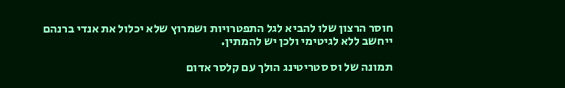חוסר הרצון שלו להביא לגל התפטרויות ושמרוץ שלא יכלול את אנדי ברנהם ייחשב ללא לגיטימי ולכן יש להמתין.

תמונה של וס סטריטינג הולך עם קלסר אדום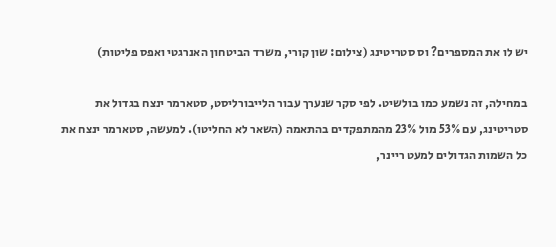יש לו את המספרים? וס סטריטינג (צילום: שון קורי, משרד הביטחון האנרגטי ואפס פליטות)

במחילה, זה נשמע כמו בולשיט. לפי סקר שנערך עבור הלייבורליסט, סטארמר ינצח בגדול את סטריטינג, עם 53% מול 23% מהמתפקדים בהתאמה (השאר לא החליטו). למעשה, סטארמר ינצח את כל השמות הגדולים למעט ריינר,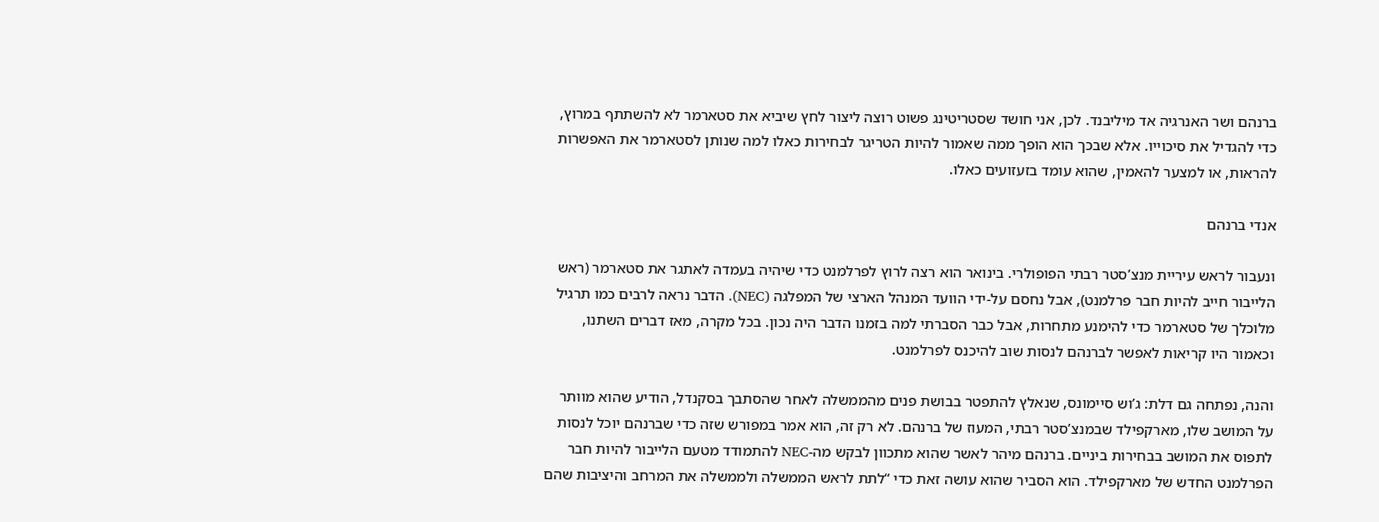ברנהם ושר האנרגיה אד מיליבנד. לכן, אני חושד שסטריטינג פשוט רוצה ליצור לחץ שיביא את סטארמר לא להשתתף במרוץ, כדי להגדיל את סיכוייו. אלא שבכך הוא הופך ממה שאמור להיות הטריגר לבחירות כאלו למה שנותן לסטארמר את האפשרות להראות, או למצער להאמין, שהוא עומד בזעזועים כאלו.

אנדי ברנהם

ונעבור לראש עיריית מנצ’סטר רבתי הפופולרי. בינואר הוא רצה לרוץ לפרלמנט כדי שיהיה בעמדה לאתגר את סטארמר (ראש הלייבור חייב להיות חבר פרלמנט), אבל נחסם על-ידי הוועד המנהל הארצי של המפלגה (NEC). הדבר נראה לרבים כמו תרגיל מלוכלך של סטארמר כדי להימנע מתחרות, אבל כבר הסברתי למה בזמנו הדבר היה נכון. בכל מקרה, מאז דברים השתנו, וכאמור היו קריאות לאפשר לברנהם לנסות שוב להיכנס לפרלמנט.

והנה, נפתחה גם דלת: ג’וש סיימונס, שנאלץ להתפטר בבושת פנים מהממשלה לאחר שהסתבך בסקנדל, הודיע שהוא מוותר על המושב שלו, מארקפילד שבמנצ’סטר רבתי, המעוז של ברנהם. לא רק זה, הוא אמר במפורש שזה כדי שברנהם יוכל לנסות לתפוס את המושב בבחירות ביניים. ברנהם מיהר לאשר שהוא מתכוון לבקש מה-NEC להתמודד מטעם הלייבור להיות חבר הפרלמנט החדש של מארקפילד. הוא הסביר שהוא עושה זאת כדי “לתת לראש הממשלה ולממשלה את המרחב והיציבות שהם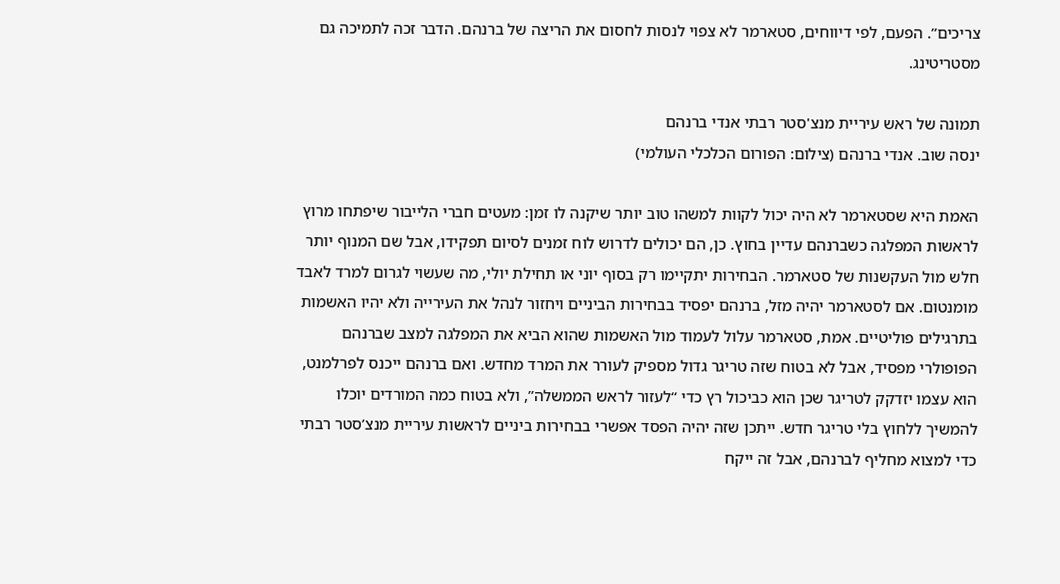צריכים”. הפעם, לפי דיווחים, סטארמר לא צפוי לנסות לחסום את הריצה של ברנהם. הדבר זכה לתמיכה גם מסטריטינג.

תמונה של ראש עיריית מנצ'סטר רבתי אנדי ברנהם
ינסה שוב. אנדי ברנהם (צילום: הפורום הכלכלי העולמי)

האמת היא שסטארמר לא היה יכול לקוות למשהו טוב יותר שיקנה לו זמן: מעטים חברי הלייבור שיפתחו מרוץ לראשות המפלגה כשברנהם עדיין בחוץ. כן, הם יכולים לדרוש לוח זמנים לסיום תפקידו, אבל שם המנוף יותר חלש מול העקשנות של סטארמר. הבחירות יתקיימו רק בסוף יוני או תחילת יולי, מה שעשוי לגרום למרד לאבד מומנטום. אם לסטארמר יהיה מזל, ברנהם יפסיד בבחירות הביניים ויחזור לנהל את העירייה ולא יהיו האשמות בתרגילים פוליטיים. אמת, סטארמר עלול לעמוד מול האשמות שהוא הביא את המפלגה למצב שברנהם הפופולרי מפסיד, אבל לא בטוח שזה טריגר גדול מספיק לעורר את המרד מחדש. ואם ברנהם ייכנס לפרלמנט, הוא עצמו יזדקק לטריגר שכן הוא כביכול רץ כדי “לעזור לראש הממשלה”, ולא בטוח כמה המורדים יוכלו להמשיך ללחוץ בלי טריגר חדש. ייתכן שזה יהיה הפסד אפשרי בבחירות ביניים לראשות עיריית מנצ’סטר רבתי כדי למצוא מחליף לברנהם, אבל זה ייקח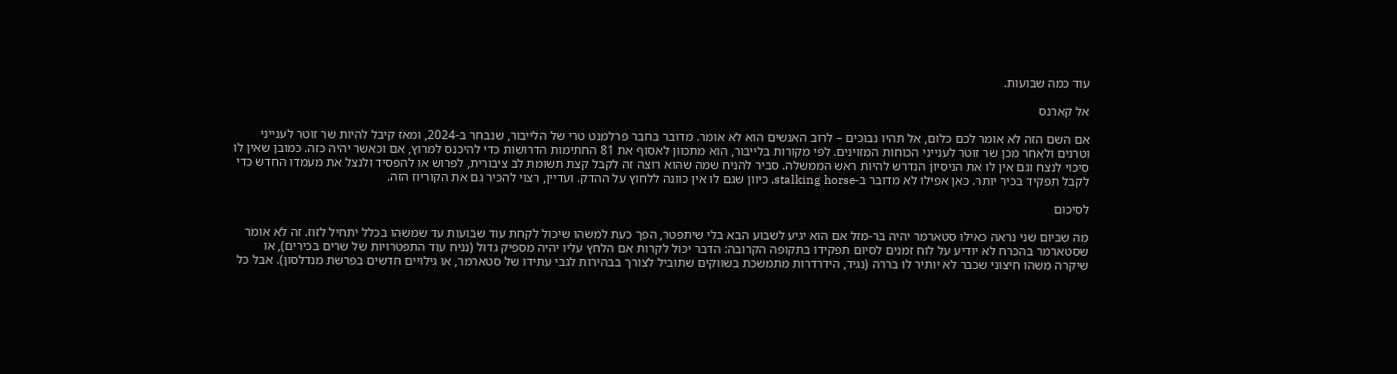עוד כמה שבועות.

אל קארנס

אם השם הזה לא אומר לכם כלום, אל תהיו נבוכים – לרוב האנשים הוא לא אומר. מדובר בחבר פרלמנט טרי של הלייבור, שנבחר ב-2024, ומאז קיבל להיות שר זוטר לענייני וטרנים ולאחר מכן שר זוטר לענייני הכוחות המזוינים. לפי מקורות בלייבור, הוא מתכוון לאסוף את 81 החתימות הדרושות כדי להיכנס למרוץ, אם וכאשר יהיה כזה. כמובן שאין לו סיכוי לנצח וגם אין לו את הניסיון הנדרש להיות ראש הממשלה. סביר להניח שמה שהוא רוצה זה לקבל קצת תשומת לב ציבורית, לפרוש או להפסיד ולנצל את מעמדו החדש כדי לקבל תפקיד בכיר יותר. כאן אפילו לא מדובר ב-stalking horse, כיוון שגם לו אין כוונה ללחוץ על ההדק. ועדיין, רצוי להכיר גם את הקוריוז הזה.

לסיכום

מה שביום שני נראה כאילו סטארמר יהיה בר-מזל אם הוא יגיע לשבוע הבא בלי שיתפטר, הפך כעת למשהו שיכול לקחת עוד שבועות עד שמשהו בכלל יתחיל לזוז. זה לא אומר שסטארמר בהכרח לא יודיע על לוח זמנים לסיום תפקידו בתקופה הקרובה: הדבר יכול לקרות אם הלחץ עליו יהיה מספיק גדול (נניח עוד התפטרויות של שרים בכירים), או שיקרה משהו חיצוני שכבר לא יותיר לו בררה (נגיד, הידרדרות מתמשכת בשווקים שתוביל לצורך בבהירות לגבי עתידו של סטארמר, או גילויים חדשים בפרשת מנדלסון). אבל כל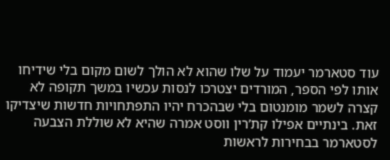עוד סטארמר יעמוד על שלו שהוא לא הולך לשום מקום בלי שידיחו אותו לפי הספר, המורדים יצטרכו לנסות עכשיו במשך תקופה לא קצרה לשמר מומנטום בלי שבהכרח יהיו התפתחויות חדשות שיצדיקו זאת. בינתיים אפילו קת’רין ווסט אמרה שהיא לא שוללת הצבעה לסטארמר בבחירות לראשות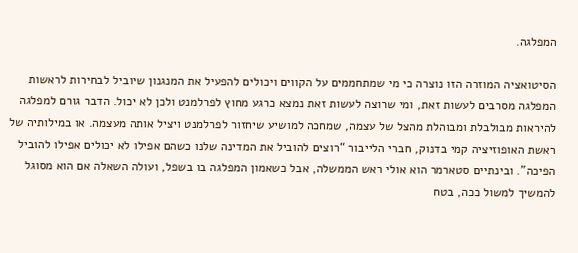המפלגה.

הסיטואציה המוזרה הזו נוצרה כי מי שמתחממים על הקווים ויכולים להפעיל את המנגנון שיוביל לבחירות לראשות המפלגה מסרבים לעשות זאת, ומי שרוצה לעשות זאת נמצא כרגע מחוץ לפרלמנט ולכן לא יכול. הדבר גורם למפלגה להיראות מבולבלת ומבוהלת מהצל של עצמה, שמחכה למושיע שיחזור לפרלמנט ויציל אותה מעצמה. או במילותיה של ראשת האופוזיציה קמי בדנוק, חברי הלייבור “רוצים להוביל את המדינה שלנו כשהם אפילו לא יכולים אפילו להוביל הפיכה”. ובינתיים סטארמר הוא אולי ראש הממשלה, אבל כשאמון המפלגה בו בשפל, ועולה השאלה אם הוא מסוגל להמשיך למשול ככה, בטח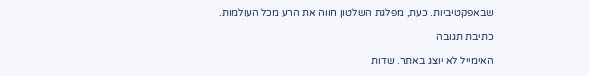שבאפקטיביות. כעת, מפלגת השלטון חווה את הרע מכל העולמות.

כתיבת תגובה

האימייל לא יוצג באתר. שדות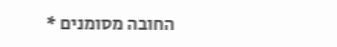החובה מסומנים *